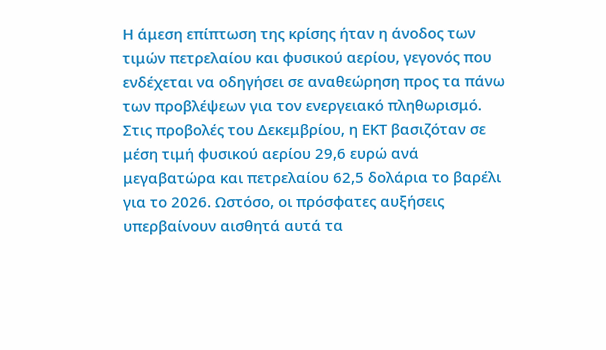Η άμεση επίπτωση της κρίσης ήταν η άνοδος των τιμών πετρελαίου και φυσικού αερίου, γεγονός που ενδέχεται να οδηγήσει σε αναθεώρηση προς τα πάνω των προβλέψεων για τον ενεργειακό πληθωρισμό. Στις προβολές του Δεκεμβρίου, η ΕΚΤ βασιζόταν σε μέση τιμή φυσικού αερίου 29,6 ευρώ ανά μεγαβατώρα και πετρελαίου 62,5 δολάρια το βαρέλι για το 2026. Ωστόσο, οι πρόσφατες αυξήσεις υπερβαίνουν αισθητά αυτά τα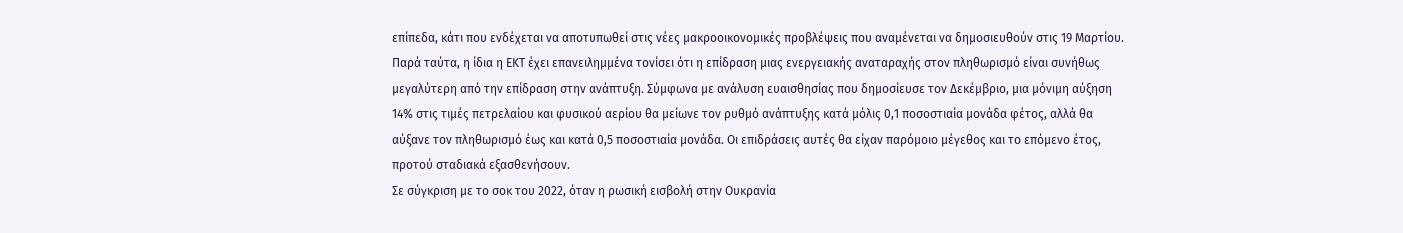επίπεδα, κάτι που ενδέχεται να αποτυπωθεί στις νέες μακροοικονομικές προβλέψεις που αναμένεται να δημοσιευθούν στις 19 Μαρτίου.
Παρά ταύτα, η ίδια η ΕΚΤ έχει επανειλημμένα τονίσει ότι η επίδραση μιας ενεργειακής αναταραχής στον πληθωρισμό είναι συνήθως μεγαλύτερη από την επίδραση στην ανάπτυξη. Σύμφωνα με ανάλυση ευαισθησίας που δημοσίευσε τον Δεκέμβριο, μια μόνιμη αύξηση 14% στις τιμές πετρελαίου και φυσικού αερίου θα μείωνε τον ρυθμό ανάπτυξης κατά μόλις 0,1 ποσοστιαία μονάδα φέτος, αλλά θα αύξανε τον πληθωρισμό έως και κατά 0,5 ποσοστιαία μονάδα. Οι επιδράσεις αυτές θα είχαν παρόμοιο μέγεθος και το επόμενο έτος, προτού σταδιακά εξασθενήσουν.
Σε σύγκριση με το σοκ του 2022, όταν η ρωσική εισβολή στην Ουκρανία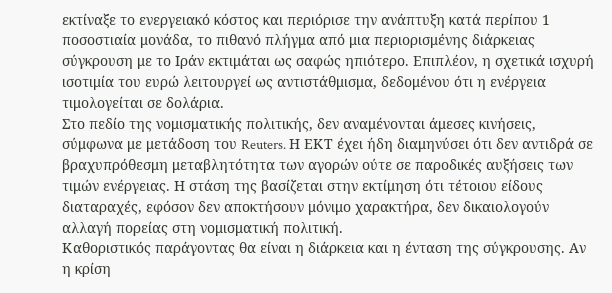εκτίναξε το ενεργειακό κόστος και περιόρισε την ανάπτυξη κατά περίπου 1 ποσοστιαία μονάδα, το πιθανό πλήγμα από μια περιορισμένης διάρκειας σύγκρουση με το Ιράν εκτιμάται ως σαφώς ηπιότερο. Επιπλέον, η σχετικά ισχυρή ισοτιμία του ευρώ λειτουργεί ως αντιστάθμισμα, δεδομένου ότι η ενέργεια τιμολογείται σε δολάρια.
Στο πεδίο της νομισματικής πολιτικής, δεν αναμένονται άμεσες κινήσεις, σύμφωνα με μετάδοση του Reuters. Η ΕΚΤ έχει ήδη διαμηνύσει ότι δεν αντιδρά σε βραχυπρόθεσμη μεταβλητότητα των αγορών ούτε σε παροδικές αυξήσεις των τιμών ενέργειας. Η στάση της βασίζεται στην εκτίμηση ότι τέτοιου είδους διαταραχές, εφόσον δεν αποκτήσουν μόνιμο χαρακτήρα, δεν δικαιολογούν αλλαγή πορείας στη νομισματική πολιτική.
Καθοριστικός παράγοντας θα είναι η διάρκεια και η ένταση της σύγκρουσης. Αν η κρίση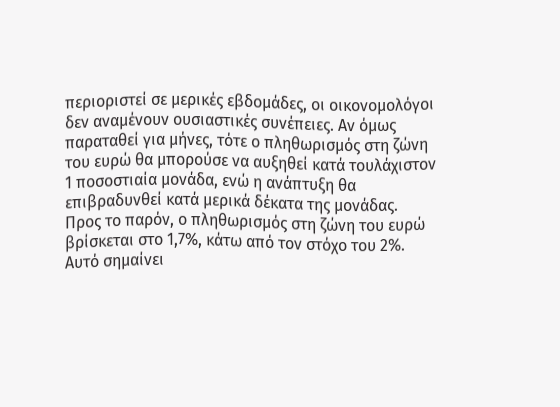περιοριστεί σε μερικές εβδομάδες, οι οικονομολόγοι δεν αναμένουν ουσιαστικές συνέπειες. Αν όμως παραταθεί για μήνες, τότε ο πληθωρισμός στη ζώνη του ευρώ θα μπορούσε να αυξηθεί κατά τουλάχιστον 1 ποσοστιαία μονάδα, ενώ η ανάπτυξη θα επιβραδυνθεί κατά μερικά δέκατα της μονάδας.
Προς το παρόν, ο πληθωρισμός στη ζώνη του ευρώ βρίσκεται στο 1,7%, κάτω από τον στόχο του 2%. Αυτό σημαίνει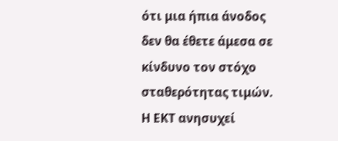ότι μια ήπια άνοδος δεν θα έθετε άμεσα σε κίνδυνο τον στόχο σταθερότητας τιμών. Η ΕΚΤ ανησυχεί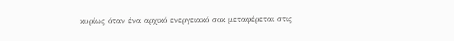κυρίως όταν ένα αρχικό ενεργειακό σοκ μεταφέρεται στις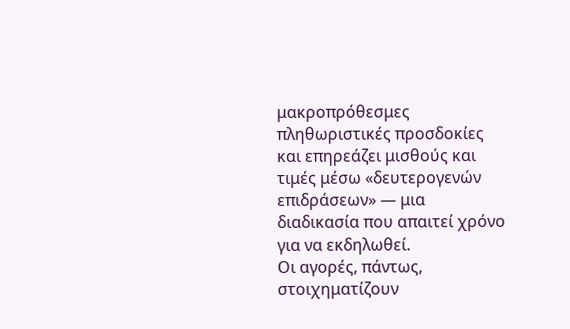μακροπρόθεσμες πληθωριστικές προσδοκίες και επηρεάζει μισθούς και τιμές μέσω «δευτερογενών επιδράσεων» — μια διαδικασία που απαιτεί χρόνο για να εκδηλωθεί.
Οι αγορές, πάντως, στοιχηματίζουν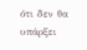ότι δεν θα υπάρξει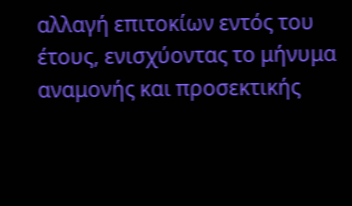αλλαγή επιτοκίων εντός του έτους, ενισχύοντας το μήνυμα αναμονής και προσεκτικής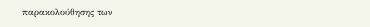παρακολούθησης των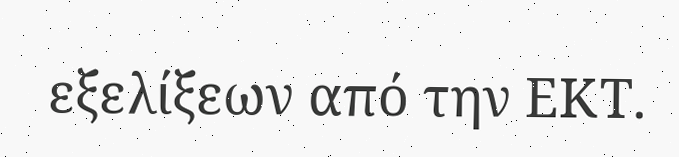εξελίξεων από την ΕΚΤ.